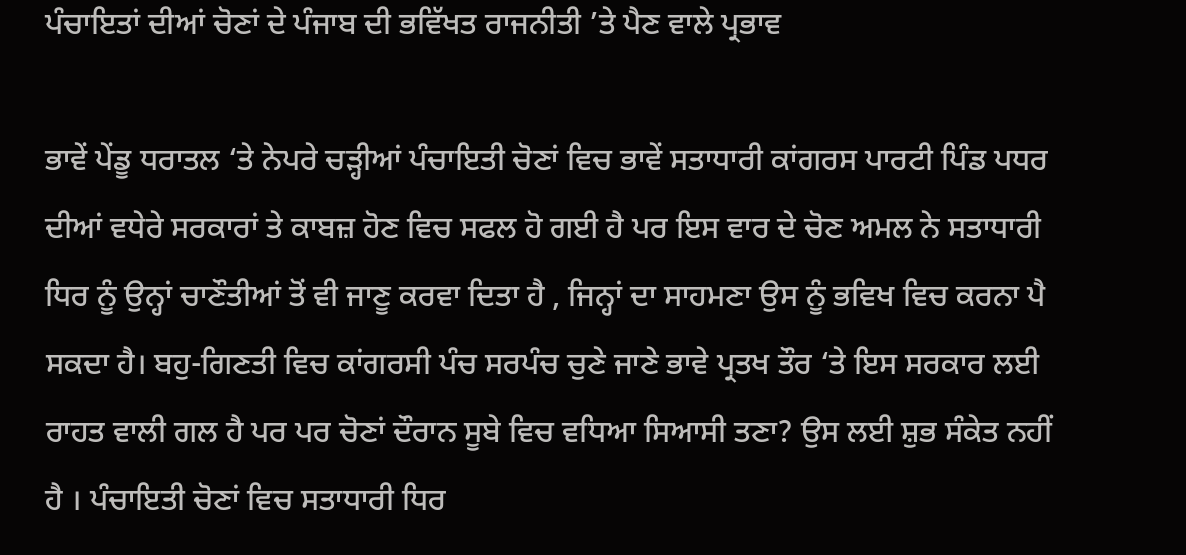ਪੰਚਾਇਤਾਂ ਦੀਆਂ ਚੋਣਾਂ ਦੇ ਪੰਜਾਬ ਦੀ ਭਵਿੱਖਤ ਰਾਜਨੀਤੀ ’ਤੇ ਪੈਣ ਵਾਲੇ ਪ੍ਰਭਾਵ

ਭਾਵੇਂ ਪੇਂਡੂ ਧਰਾਤਲ ‘ਤੇ ਨੇਪਰੇ ਚੜ੍ਹੀਆਂ ਪੰਚਾਇਤੀ ਚੋਣਾਂ ਵਿਚ ਭਾਵੇਂ ਸਤਾਧਾਰੀ ਕਾਂਗਰਸ ਪਾਰਟੀ ਪਿੰਡ ਪਧਰ ਦੀਆਂ ਵਧੇਰੇ ਸਰਕਾਰਾਂ ਤੇ ਕਾਬਜ਼ ਹੋਣ ਵਿਚ ਸਫਲ ਹੋ ਗਈ ਹੈ ਪਰ ਇਸ ਵਾਰ ਦੇ ਚੋਣ ਅਮਲ ਨੇ ਸਤਾਧਾਰੀ ਧਿਰ ਨੂੰ ਉਨ੍ਹਾਂ ਚਾਣੌਤੀਆਂ ਤੋਂ ਵੀ ਜਾਣੂ ਕਰਵਾ ਦਿਤਾ ਹੈ , ਜਿਨ੍ਹਾਂ ਦਾ ਸਾਹਮਣਾ ਉਸ ਨੂੰ ਭਵਿਖ ਵਿਚ ਕਰਨਾ ਪੈ ਸਕਦਾ ਹੈ। ਬਹੁ-ਗਿਣਤੀ ਵਿਚ ਕਾਂਗਰਸੀ ਪੰਚ ਸਰਪੰਚ ਚੁਣੇ ਜਾਣੇ ਭਾਵੇ ਪ੍ਰਤਖ ਤੌਰ ‘ਤੇ ਇਸ ਸਰਕਾਰ ਲਈ ਰਾਹਤ ਵਾਲੀ ਗਲ ਹੈ ਪਰ ਪਰ ਚੋਣਾਂ ਦੌਰਾਨ ਸੂਬੇ ਵਿਚ ਵਧਿਆ ਸਿਆਸੀ ਤਣਾ? ਉਸ ਲਈ ਸ਼ੁਭ ਸੰਕੇਤ ਨਹੀਂ ਹੈ । ਪੰਚਾਇਤੀ ਚੋਣਾਂ ਵਿਚ ਸਤਾਧਾਰੀ ਧਿਰ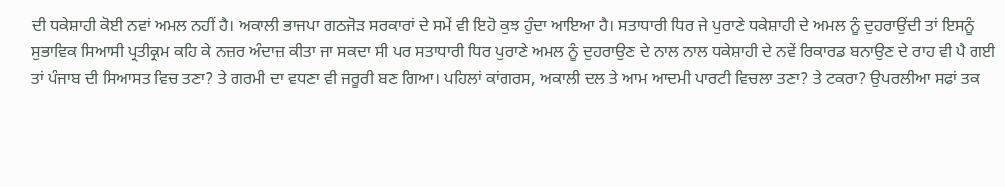ਦੀ ਧਕੇਸ਼ਾਹੀ ਕੋਈ ਨਵਾਂ ਅਮਲ ਨਹੀਂ ਹੈ। ਅਕਾਲੀ ਭਾਜਪਾ ਗਠਜੋੜ ਸਰਕਾਰਾਂ ਦੇ ਸਮੇਂ ਵੀ ਇਹੋ ਕੁਝ ਹੁੰਦਾ ਆਇਆ ਹੈ। ਸਤਾਧਾਰੀ ਧਿਰ ਜੇ ਪੁਰਾਣੇ ਧਕੇਸ਼ਾਹੀ ਦੇ ਅਮਲ ਨੂੰ ਦੁਹਰਾਉਂਦੀ ਤਾਂ ਇਸਨੂੰ ਸੁਭਾਵਿਕ ਸਿਆਸੀ ਪ੍ਰਤੀਕ੍ਰਮ ਕਹਿ ਕੇ ਨਜ਼ਰ ਅੰਦਾਜ਼ ਕੀਤਾ ਜਾ ਸਕਦਾ ਸੀ ਪਰ ਸਤਾਧਾਰੀ ਧਿਰ ਪੁਰਾਣੇ ਅਮਲ ਨੂੰ ਦੁਹਰਾਉਣ ਦੇ ਨਾਲ ਨਾਲ ਧਕੇਸ਼ਾਹੀ ਦੇ ਨਵੇਂ ਰਿਕਾਰਡ ਬਨਾਉਣ ਦੇ ਰਾਹ ਵੀ ਪੈ ਗਈ ਤਾਂ ਪੰਜਾਬ ਦੀ ਸਿਆਸਤ ਵਿਚ ਤਣਾ? ਤੇ ਗਰਮੀ ਦਾ ਵਧਣਾ ਵੀ ਜਰੂਰੀ ਬਣ ਗਿਆ। ਪਹਿਲਾਂ ਕਾਂਗਰਸ, ਅਕਾਲੀ ਦਲ ਤੇ ਆਮ ਆਦਮੀ ਪਾਰਟੀ ਵਿਚਲਾ ਤਣਾ? ਤੇ ਟਕਰਾ? ਉਪਰਲੀਆ ਸਫਾਂ ਤਕ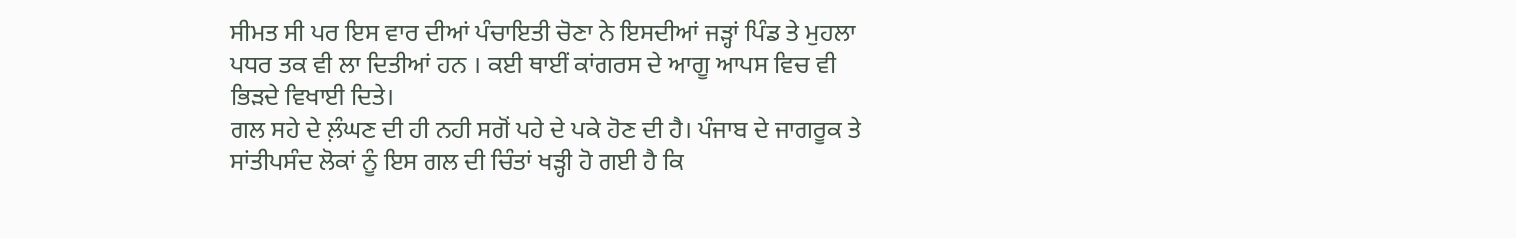ਸੀਮਤ ਸੀ ਪਰ ਇਸ ਵਾਰ ਦੀਆਂ ਪੰਚਾਇਤੀ ਚੋਣਾ ਨੇ ਇਸਦੀਆਂ ਜੜ੍ਹਾਂ ਪਿੰਡ ਤੇ ਮੁਹਲਾ ਪਧਰ ਤਕ ਵੀ ਲਾ ਦਿਤੀਆਂ ਹਨ । ਕਈ ਥਾਈਂ ਕਾਂਗਰਸ ਦੇ ਆਗੂ ਆਪਸ ਵਿਚ ਵੀ ਭਿੜਦੇ ਵਿਖਾਈ ਦਿਤੇ।
ਗਲ ਸਹੇ ਦੇ ਲ਼ੰਘਣ ਦੀ ਹੀ ਨਹੀ ਸਗੋਂ ਪਹੇ ਦੇ ਪਕੇ ਹੋਣ ਦੀ ਹੈ। ਪੰਜਾਬ ਦੇ ਜਾਗਰੂਕ ਤੇ ਸਾਂਤੀਪਸੰਦ ਲੋਕਾਂ ਨੂੰ ਇਸ ਗਲ ਦੀ ਚਿੰਤਾਂ ਖੜ੍ਹੀ ਹੋ ਗਈ ਹੈ ਕਿ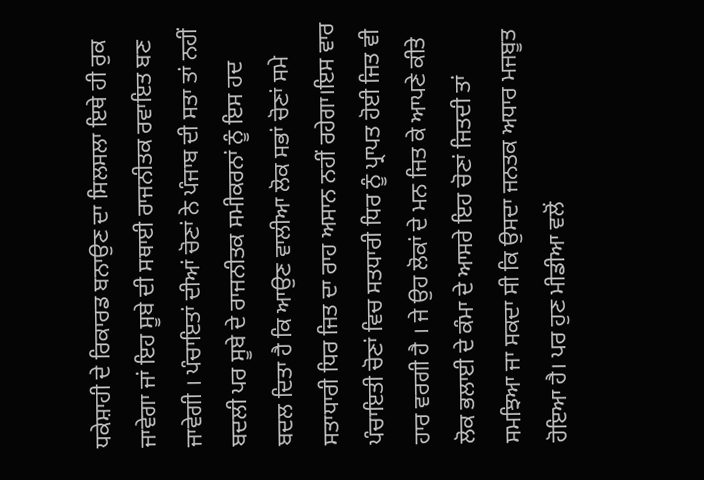ਧਕੇਸ਼ਾਹੀ ਦੇ ਰਿਕਾਰਡ ਬਨਾਉਣ ਦਾ ਸਿਲਸਲਾ ਇਥੇ ਹੀ ਰੁਕ ਜਾਵੇਗਾ ਜਾਂ ਇਹ ਸੂਬੇ ਦੀ ਸਥਾਈ ਰਾਜਨੀਤਕ ਰਵਾਇਤ ਬਣ ਜਾਵੇਗੀ । ਪੰਚਾਇਤਾਂ ਦੀਆਂ ਚੋਣਾਂ ਨੇ ਪੰਜਾਬ ਦੀ ਸਤਾ ਤਾਂ ਨਹੀਂ ਬਦਲੀ ਪਰ ਸੂਬੇ ਦੇ ਰਾਜਨੀਤਕ ਸਮੀਕਰਨਾਂ ਨੂੰ ਇਸ ਹਦ ਬਦਲ ਦਿਤਾ ਹੈ ਕਿ ਆਉਣ ਵਾਲੀਆ ਲੋਕ ਸਭਾਂ ਚੋਣਾਂ ਸਮੇ ਸਤਾਧਾਰੀ ਧਿਰ ਜਿਤ ਦਾ ਰਾਹ ਅਸਾਨ ਨਹੀਂ ਰਹੇਗਾ।ਇਸ ਵਾਰ ਪੰਚਾਇਤੀ ਚੋਣਾਂ ਵਿਚ ਸਤਧਾਰੀ ਧਿਰ ਨੂੰ ਪ੍ਰਾਪਤ ਹੋਈ ਜਿਤ ਵੀ ਹਾਰ ਵਰਗੀ ਹੈ । ਜੇ ਉਹ ਲੋਕਾਂ ਦੇ ਮਨ ਜਿਤ ਕੇ ਆਪਣੇ ਕੀਤੇ ਲੋਕ ਭਲਾਈ ਦੇ ਕੰਮਾ ਦੇ ਆਸਰੇ ਇਹ ਚੋਣਾਂ ਜਿਤਦੀ ਤਾਂ ਸਮਝਿਆ ਜਾ ਸਕਦਾ ਸੀ ਕਿ ਉਸਦਾ ਜਨਤਕ ਅਧਾਰ ਮਜਬੂਤ ਹੋਇਆ ਹੈ। ਪਰ ਹੁਣ ਮੀਡੀਆ ਵਲੋਂ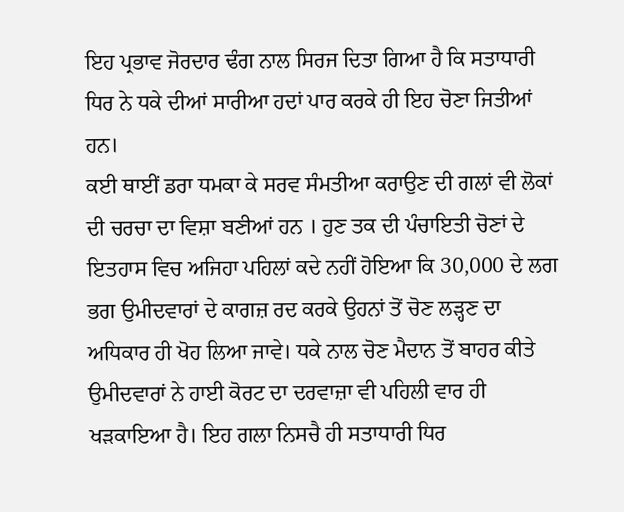ਇਹ ਪ੍ਰਭਾਵ ਜੋਰਦਾਰ ਢੰਗ ਨਾਲ ਸਿਰਜ ਦਿਤਾ ਗਿਆ ਹੈ ਕਿ ਸਤਾਧਾਰੀ ਧਿਰ ਨੇ ਧਕੇ ਦੀਆਂ ਸਾਰੀਆ ਹਦਾਂ ਪਾਰ ਕਰਕੇ ਹੀ ਇਹ ਚੋਣਾ ਜਿਤੀਆਂ ਹਨ।
ਕਈ ਥਾਈਂ ਡਰਾ ਧਮਕਾ ਕੇ ਸਰਵ ਸੰਮਤੀਆ ਕਰਾਉਣ ਦੀ ਗਲਾਂ ਵੀ ਲੋਕਾਂ ਦੀ ਚਰਚਾ ਦਾ ਵਿਸ਼ਾ ਬਣੀਆਂ ਹਨ । ਹੁਣ ਤਕ ਦੀ ਪੰਚਾਇਤੀ ਚੋਣਾਂ ਦੇ ਇਤਹਾਸ ਵਿਚ ਅਜਿਹਾ ਪਹਿਲਾਂ ਕਦੇ ਨਹੀਂ ਹੋਇਆ ਕਿ 30,000 ਦੇ ਲਗ ਭਗ ਉਮੀਦਵਾਰਾਂ ਦੇ ਕਾਗਜ਼ ਰਦ ਕਰਕੇ ਉਹਨਾਂ ਤੋਂ ਚੋਣ ਲੜ੍ਹਣ ਦਾ ਅਧਿਕਾਰ ਹੀ ਖੋਹ ਲਿਆ ਜਾਵੇ। ਧਕੇ ਨਾਲ ਚੋਣ ਮੈਦਾਨ ਤੋਂ ਬਾਹਰ ਕੀਤੇ ਉਮੀਦਵਾਰਾਂ ਨੇ ਹਾਈ ਕੋਰਟ ਦਾ ਦਰਵਾਜ਼ਾ ਵੀ ਪਹਿਲੀ ਵਾਰ ਹੀ ਖੜਕਾਇਆ ਹੈ। ਇਹ ਗਲਾ ਨਿਸਚੈ ਹੀ ਸਤਾਧਾਰੀ ਧਿਰ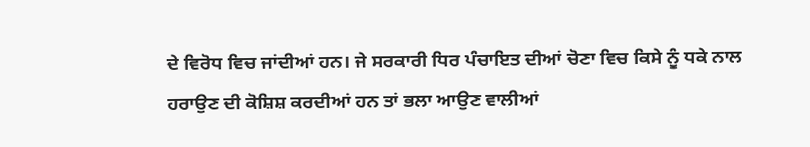ਦੇ ਵਿਰੋਧ ਵਿਚ ਜਾਂਦੀਆਂ ਹਨ। ਜੇ ਸਰਕਾਰੀ ਧਿਰ ਪੰਚਾਇਤ ਦੀਆਂ ਚੋਣਾ ਵਿਚ ਕਿਸੇ ਨੂੰ ਧਕੇ ਨਾਲ ਹਰਾਉਣ ਦੀ ਕੋਸ਼ਿਸ਼ ਕਰਦੀਆਂ ਹਨ ਤਾਂ ਭਲਾ ਆਉਣ ਵਾਲੀਆਂ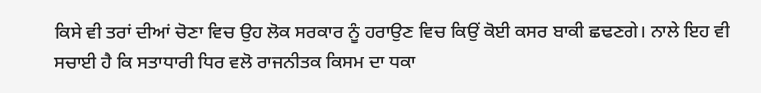ਕਿਸੇ ਵੀ ਤਰਾਂ ਦੀਆਂ ਚੋਣਾ ਵਿਚ ਉਹ ਲੋਕ ਸਰਕਾਰ ਨੂੰ ਹਰਾਉਣ ਵਿਚ ਕਿਉਂ ਕੋਈ ਕਸਰ ਬਾਕੀ ਛਢਣਗੇ। ਨਾਲੇ ਇਹ ਵੀ ਸਚਾਈ ਹੈ ਕਿ ਸਤਾਧਾਰੀ ਧਿਰ ਵਲੋ ਰਾਜਨੀਤਕ ਕਿਸਮ ਦਾ ਧਕਾ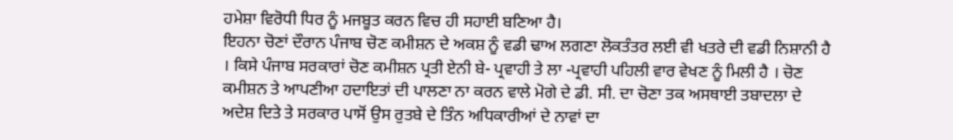ਹਮੇਸ਼ਾ ਵਿਰੋਧੀ ਧਿਰ ਨੂੰ ਮਜਬੂਤ ਕਰਨ ਵਿਚ ਹੀ ਸਹਾਈ ਬਣਿਆ ਹੈ।
ਇਹਨਾ ਚੋਣਾਂ ਦੌਰਾਨ ਪੰਜਾਬ ਚੋਣ ਕਮੀਸ਼ਨ ਦੇ ਅਕਸ਼ ਨੂੰ ਵਡੀ ਢਾਅ ਲਗਣਾ ਲੋਕਤੰਤਰ ਲਈ ਵੀ ਖਤਰੇ ਦੀ ਵਡੀ ਨਿਸ਼ਾਨੀ ਹੈ । ਕਿਸੇ ਪੰਜਾਬ ਸਰਕਾਰਾਂ ਚੋਣ ਕਮੀਸ਼ਨ ਪ੍ਰਤੀ ਏਨੀ ਬੇ- ਪ੍ਰਵਾਹੀ ਤੇ ਲਾ -ਪ੍ਰਵਾਹੀ ਪਹਿਲੀ ਵਾਰ ਵੇਖਣ ਨੂੰ ਮਿਲੀ ਹੈ । ਚੋਣ ਕਮੀਸ਼ਨ ਤੇ ਆਪਣੀਆ ਹਦਾਇਤਾਂ ਦੀ ਪਾਲਣਾ ਨਾ ਕਰਨ ਵਾਲੇ ਮੋਗੇ ਦੇ ਡੀ. ਸੀ. ਦਾ ਚੋਣਾ ਤਕ ਅਸਥਾਈ ਤਬਾਦਲਾ ਦੇ ਅਦੇਸ਼ ਦਿਤੇ ਤੇ ਸਰਕਾਰ ਪਾਸੋਂ ਉਸ ਰੁਤਬੇ ਦੇ ਤਿੰਨ ਅਧਿਕਾਰੀਆਂ ਦੇ ਨਾਵਾਂ ਦਾ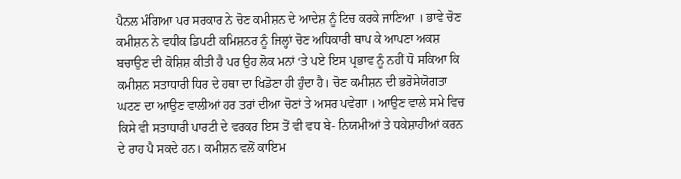ਪੈਨਲ ਮੰਗਿਆ ਪਰ ਸਰਕਾਰ ਨੇ ਚੋਣ ਕਮੀਸ਼ਨ ਦੇ ਆਦੇਸ਼ ਨੂੰ ਟਿਚ ਕਰਕੇ ਜਾਣਿਆ । ਭਾਵੇ ਚੋਣ ਕਮੀਸ਼ਨ ਨੇ ਵਧੀਕ ਡਿਪਟੀ ਕਮਿਸ਼ਨਰ ਨੂੰ ਜਿਲ੍ਹਾਂ ਚੋਣ ਅਧਿਕਾਰੀ ਥਾਪ ਕੇ ਆਪਣਾ ਅਕਸ਼ ਬਚਾਉਣ ਦੀ ਕੋਸ਼ਿਸ਼ ਕੀਤੀ ਹੈ ਪਰ ਉਹ ਲੋਕ ਮਨਾਂ ‘ਤੇ ਪਏ ਇਸ ਪ੍ਰਭਾਵ ਨੂੰ ਨਹੀਂ ਧੋ ਸਕਿਆ ਕਿ ਕਮੀਸ਼ਨ ਸਤਾਧਾਰੀ ਧਿਰ ਦੇ ਹਥਾ ਦਾ ਖਿਡੋਣਾ ਹੀ ਹੁੰਦਾ ਹੈ। ਚੋਣ ਕਮੀਸ਼ਨ ਦੀ ਭਰੋਸੇਯੋਗਤਾ ਘਟਣ ਦਾ ਆਉਣ ਵਾਲੀਆਂ ਹਰ ਤਰਾਂ ਦੀਆ ਚੋਣਾਂ ਤੇ ਅਸਰ ਪਵੇਗਾ । ਆਉਣ ਵਾਲੇ ਸਮੇ ਵਿਚ ਕਿਸੇ ਵੀ ਸਤਾਧਾਰੀ ਪਾਰਟੀ ਦੇ ਵਰਕਰ ਇਸ ਤੋਂ ਵੀ ਵਧ ਬੇ- ਨਿਯਮੀਆਂ ਤੇ ਧਕੇਸ਼ਾਹੀਆਂ ਕਰਨ ਦੇ ਰਾਹ ਪੈ ਸਕਦੇ ਹਨ। ਕਮੀਸ਼ਨ ਵਲੋਂ ਕਾਇਮ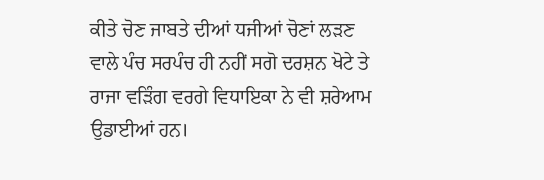ਕੀਤੇ ਚੋਣ ਜਾਬਤੇ ਦੀਆਂ ਧਜੀਆਂ ਚੋਣਾਂ ਲੜਣ ਵਾਲੇ ਪੰਚ ਸਰਪੰਚ ਹੀ ਨਹੀਂ ਸਗੋ ਦਰਸ਼ਨ ਖੋਟੇ ਤੇ ਰਾਜਾ ਵੜਿੰਗ ਵਰਗੇ ਵਿਧਾਇਕਾ ਨੇ ਵੀ ਸ਼ਰੇਆਮ ਉਡਾਈਆਂ ਹਨ।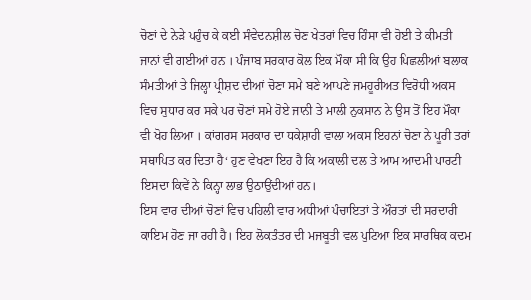ਚੋਣਾਂ ਦੇ ਨੇੜੇ ਪਹੁੰਚ ਕੇ ਕਈ ਸੰਵੇਦਨਸ਼ੀਲ ਚੋਣ ਖੇਤਰਾਂ ਵਿਚ ਹਿੰਸਾ ਵੀ ਹੋਈ ਤੇ ਕੀਮਤੀ ਜਾਨਾਂ ਵੀ ਗਈਆਂ ਹਨ । ਪੰਜਾਬ ਸਰਕਾਰ ਕੋਲ ਇਕ ਮੌਕਾ ਸੀ ਕਿ ਉਹ ਪਿਛਲੀਆਂ ਬਲਾਕ ਸੰਮਤੀਆਂ ਤੇ ਜਿਲ੍ਹਾ ਪ੍ਰੀਸ਼ਦ ਦੀਆਂ ਚੋਣਾ ਸਮੇ ਬਣੇ ਆਪਣੇ ਜਮਹੂਰੀਅਤ ਵਿਰੋਧੀ ਅਕਸ ਵਿਚ ਸੁਧਾਰ ਕਰ ਸਕੇ ਪਰ ਚੋਣਾਂ ਸਮੇ ਹੋਏ ਜਾਨੀ ਤੇ ਮਾਲੀ ਨੁਕਸਾਨ ਨੇ ਉਸ ਤੋਂ ਇਹ ਮੌਕਾ ਵੀ ਖੋਹ ਲਿਆ । ਕਾਂਗਰਸ ਸਰਕਾਰ ਦਾ ਧਕੇਸ਼ਾਹੀ ਵਾਲਾ ਅਕਸ ਇਹਨਾਂ ਚੋਣਾ ਨੇ ਪੂਰੀ ਤਰਾਂ ਸਥਾਪਿਤ ਕਰ ਦਿਤਾ ਹੈ‘ ਹੁਣ ਵੇਖਣਾ ਇਹ ਹੈ ਕਿ ਅਕਾਲੀ ਦਲ ਤੇ ਆਮ ਆਦਮੀ ਪਾਰਟੀ ਇਸਦਾ ਕਿਵੇਂ ਨੇ ਕਿਨ੍ਹਾ ਲਾਭ ਉਠਾਉਂਦੀਆਂ ਹਨ।
ਇਸ ਵਾਰ ਦੀਆਂ ਚੋਣਾਂ ਵਿਚ ਪਹਿਲੀ ਵਾਰ ਅਧੀਆਂ ਪੰਚਾਇਤਾਂ ਤੇ ਔਰਤਾਂ ਦੀ ਸਰਦਾਰੀ ਕਾਇਮ ਹੋਣ ਜਾ ਰਹੀ ਹੈ। ਇਹ ਲੋਕਤੰਤਰ ਦੀ ਮਜਬੂਤੀ ਵਲ ਪੁਟਿਆ ਇਕ ਸਾਰਥਿਕ ਕਦਮ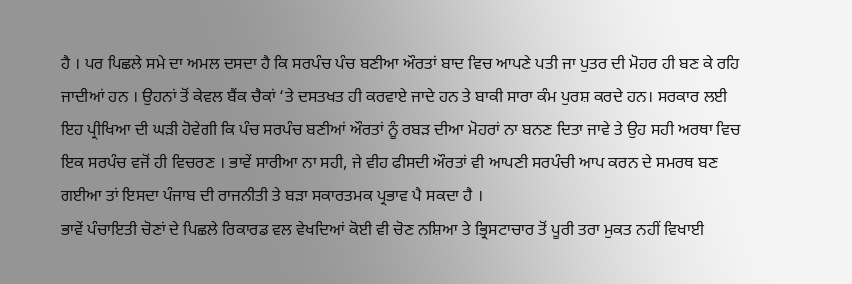ਹੈ । ਪਰ ਪਿਛਲੇ ਸਮੇ ਦਾ ਅਮਲ ਦਸਦਾ ਹੈ ਕਿ ਸਰਪੰਚ ਪੰਚ ਬਣੀਆ ਔਰਤਾਂ ਬਾਦ ਵਿਚ ਆਪਣੇ ਪਤੀ ਜਾ ਪੁਤਰ ਦੀ ਮੋਹਰ ਹੀ ਬਣ ਕੇ ਰਹਿ ਜਾਦੀਆਂ ਹਨ । ਉਹਨਾਂ ਤੋਂ ਕੇਵਲ ਬੈਂਕ ਚੈਕਾਂ ‘ਤੇ ਦਸਤਖਤ ਹੀ ਕਰਵਾਏ ਜਾਦੇ ਹਨ ਤੇ ਬਾਕੀ ਸਾਰਾ ਕੰਮ ਪੁਰਸ਼ ਕਰਦੇ ਹਨ। ਸਰਕਾਰ ਲਈ ਇਹ ਪ੍ਰੀਖਿਆ ਦੀ ਘੜੀ ਹੋਵੇਗੀ ਕਿ ਪੰਚ ਸਰਪੰਚ ਬਣੀਆਂ ਔਰਤਾਂ ਨੂੰ ਰਬੜ ਦੀਆ ਮੋਹਰਾਂ ਨਾ ਬਨਣ ਦਿਤਾ ਜਾਵੇ ਤੇ ਉਹ ਸਹੀ ਅਰਥਾ ਵਿਚ ਇਕ ਸਰਪੰਚ ਵਜੋਂ ਹੀ ਵਿਚਰਣ । ਭਾਵੇਂ ਸਾਰੀਆ ਨਾ ਸਹੀ, ਜੇ ਵੀਹ ਫੀਸਦੀ ਔਰਤਾਂ ਵੀ ਆਪਣੀ ਸਰਪੰਚੀ ਆਪ ਕਰਨ ਦੇ ਸਮਰਥ ਬਣ ਗਈਆ ਤਾਂ ਇਸਦਾ ਪੰਜਾਬ ਦੀ ਰਾਜਨੀਤੀ ਤੇ ਬੜਾ ਸਕਾਰਤਮਕ ਪ੍ਰਭਾਵ ਪੈ ਸਕਦਾ ਹੈ ।
ਭਾਵੇਂ ਪੰਚਾਇਤੀ ਚੋਣਾਂ ਦੇ ਪਿਛਲੇ ਰਿਕਾਰਡ ਵਲ ਵੇਖਦਿਆਂ ਕੋਈ ਵੀ ਚੋਣ ਨਸ਼ਿਆ ਤੇ ਭ੍ਰਿਸਟਾਚਾਰ ਤੋਂ ਪੂਰੀ ਤਰਾ ਮੁਕਤ ਨਹੀਂ ਵਿਖਾਈ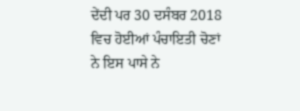ਦੇਂਦੀ ਪਰ 30 ਦਸੰਬਰ 2018 ਵਿਚ ਹੋਈਆਂ ਪੰਚਾਇਤੀ ਚੋਣਾਂ ਨੇ ਇਸ ਪਾਸੇ ਨੇ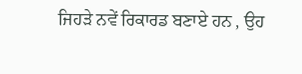ਜਿਹੜੇ ਨਵੇਂ ਰਿਕਾਰਡ ਬਣਾਏ ਹਨ , ਉਹ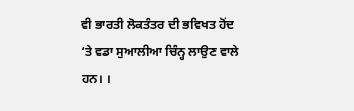ਵੀ ਭਾਰਤੀ ਲੋਕਤੰਤਰ ਦੀ ਭਵਿਖਤ ਹੋਂਦ ‘ਤੇ ਵਡਾ ਸੁਆਲੀਆ ਚਿੰਨ੍ਹ ਲਾਉਣ ਵਾਲੇ ਹਨ। ।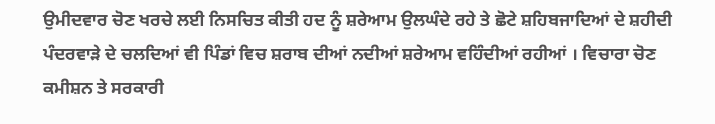ਉਮੀਦਵਾਰ ਚੋਣ ਖਰਚੇ ਲਈ ਨਿਸਚਿਤ ਕੀਤੀ ਹਦ ਨੂੰ ਸ਼ਰੇਆਮ ਉਲਘੰਦੇ ਰਹੇ ਤੇ ਛੋਟੇ ਸ਼ਹਿਬਜਾਦਿਆਂ ਦੇ ਸ਼ਹੀਦੀ ਪੰਦਰਵਾੜੇ ਦੇ ਚਲਦਿਆਂ ਵੀ ਪਿੰਡਾਂ ਵਿਚ ਸ਼ਰਾਬ ਦੀਆਂ ਨਦੀਆਂ ਸ਼ਰੇਆਮ ਵਹਿੰਦੀਆਂ ਰਹੀਆਂ । ਵਿਚਾਰਾ ਚੋਣ ਕਮੀਸ਼ਨ ਤੇ ਸਰਕਾਰੀ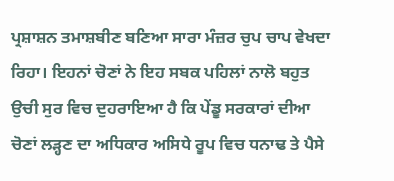ਪ੍ਰਸ਼ਾਸ਼ਨ ਤਮਾਸ਼ਬੀਣ ਬਣਿਆ ਸਾਰਾ ਮੰਜ਼ਰ ਚੁਪ ਚਾਪ ਵੇਖਦਾ ਰਿਹਾ। ਇਹਨਾਂ ਚੋਣਾਂ ਨੇ ਇਹ ਸਬਕ ਪਹਿਲਾਂ ਨਾਲੋ ਬਹੁਤ ਉਚੀ ਸੁਰ ਵਿਚ ਦੁਹਰਾਇਆ ਹੈ ਕਿ ਪੇਂਡੂ ਸਰਕਾਰਾਂ ਦੀਆ ਚੋਣਾਂ ਲੜ੍ਹਣ ਦਾ ਅਧਿਕਾਰ ਅਸਿਧੇ ਰੂਪ ਵਿਚ ਧਨਾਢ ਤੇ ਪੈਸੇ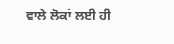ਵਾਲੇ ਲੋਕਾਂ ਲਈ ਹੀ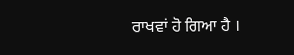ਰਾਖਵਾਂ ਹੋ ਗਿਆ ਹੈ ।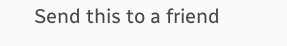Send this to a friend